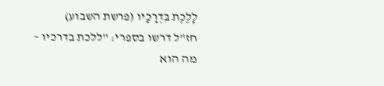לָלֶכֶת בִּדְרָכָיו (פרשת השבוע)
חז"ל דרשו בספרי: "ללכת בדרכיו – מה הוא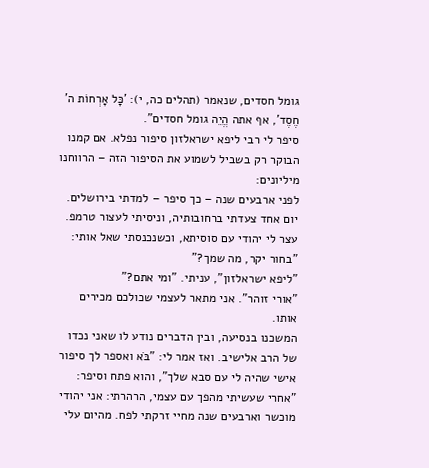גומל חסדים, שנאמר (תהלים כה, י): 'כָּל אָרְחוֹת ה' חֶסֶד', אף אתה הֱיֵה גומל חסדים".
סיפר לי רבי ליפא ישראלזון סיפור נפלא. אם קמנו הבוקר רק בשביל לשמוע את הסיפור הזה – הרווחנו מיליונים:
לפני ארבעים שנה – כך סיפר – למדתי בירושלים. יום אחד צעדתי ברחובותיה, וניסיתי לעצור טרמפ. עצר לי יהודי עם סוסיתא, וכשנכנסתי שאל אותי: "בחור יקר, מה שמך?"
"ליפא ישראלזון", עניתי. "ומי אתם?"
"אורי זוהר". אני מתאר לעצמי שכולכם מכירים אותו.
המשכנו בנסיעה, ובין הדברים נודע לו שאני נכדו של הרב אלישיב. ואז אמר לי: "בֹּא ואספר לך סיפור אישי שהיה לי עם סבא שלך", והוא פתח וסיפר:
"אחרי שעשיתי מהפך עם עצמי, הרהרתי: אני יהודי מוכשר וארבעים שנה מחיי זרקתי לפח. מהיום עלי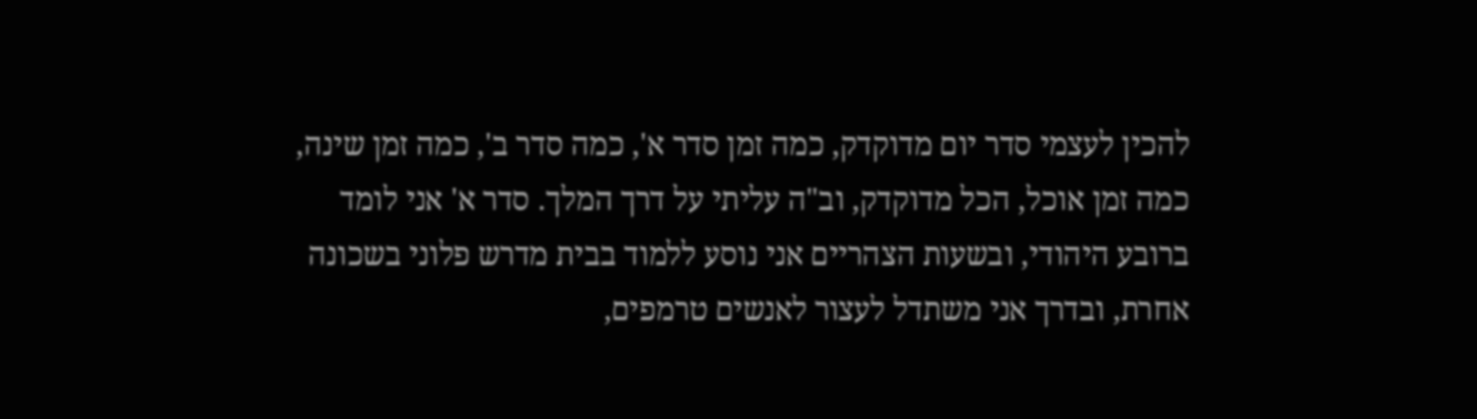להכין לעצמי סדר יום מדוקדק, כמה זמן סדר א', כמה סדר ב', כמה זמן שינה, כמה זמן אוכל, הכל מדוקדק, וב"ה עליתי על דרך המלך. סדר א' אני לומד ברובע היהודי, ובשעות הצהריים אני נוסע ללמוד בבית מדרש פלוני בשכונה אחרת, ובדרך אני משתדל לעצור לאנשים טרמפים,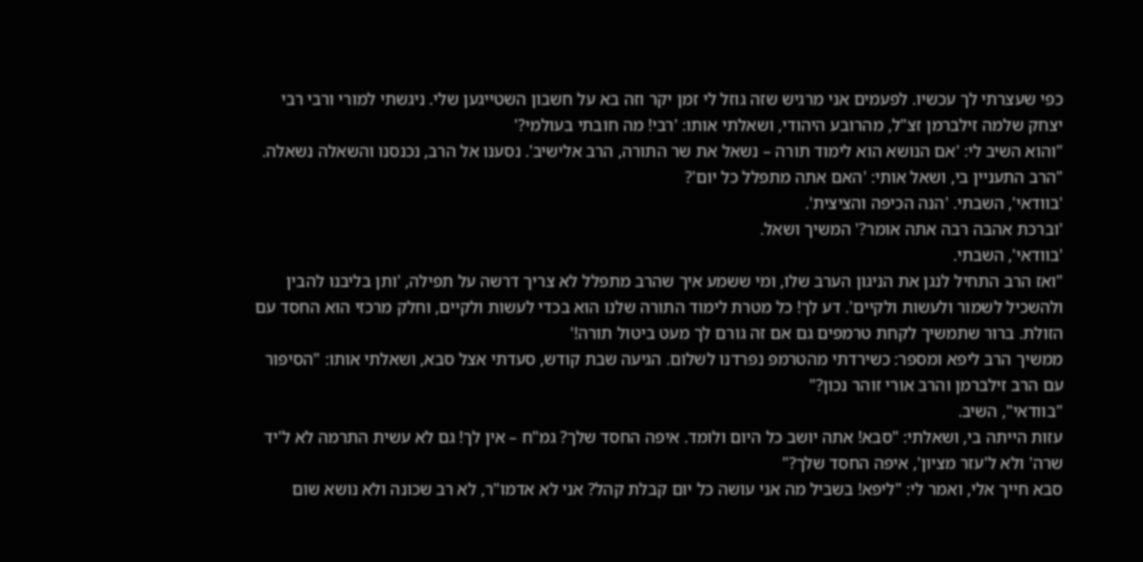כפי שעצרתי לך עכשיו. לפעמים אני מרגיש שזה גוזל לי זמן יקר וזה בא על חשבון השטייגען שלי. ניגשתי למורי ורבי רבי יצחק שלמה זילברמן זצ"ל, מהרובע היהודי, ושאלתי אותו: 'רבי! מה חובתי בעולמי?'
"והוא השיב לי: 'אם הנושא הוא לימוד תורה – נשאל את שר התורה, הרב אלישיב'. נסענו אל הרב, נכנסנו והשאלה נשאלה.
"הרב התעניין בי, ושאל אותי: 'האם אתה מתפלל כל יום'?
'בוודאי', השבתי. 'הנה הכיפה והציצית'.
'וברכת אהבה רבה אתה אומר?' המשיך ושאל.
'בוודאי', השבתי.
"ואז הרב התחיל לנגן את הניגון הערב שלו, ומי ששמע איך שהרב מתפלל לא צריך דרשה על תפילה, 'ותן בליבנו להבין ולהשכיל לשמור ולעשות ולקיים'. דע לך! כל מטרת לימוד התורה שלנו הוא בכדי לעשות ולקיים, וחלק מרכזי הוא החסד עם הזולת. ברור שתמשיך לקחת טרמפים גם אם זה גורם לך מעט ביטול תורה!'
ממשיך הרב ליפא ומספר: כשירדתי מהטרמפ נפרדנו לשלום. הגיעה שבת קודש, סעדתי אצל סבא, ושאלתי אותו: "הסיפור עם הרב זילברמן והרב אורי זוהר נכון?"
"בוודאי", השיב.
עזות הייתה בי, ושאלתי: "סבא! אתה יושב כל היום ולומד. איפה החסד שלך? גמ"ח – אין לך! גם לא עשית התרמה לא ל'יד שרה' ולא ל'עזר מציון', איפה החסד שלך?"
סבא חייך אלי, ואמר לי: "ליפא! בשביל מה אני עושה כל יום קבלת קהל? אני לא אדמו"ר, לא רב שכונה ולא נושא שום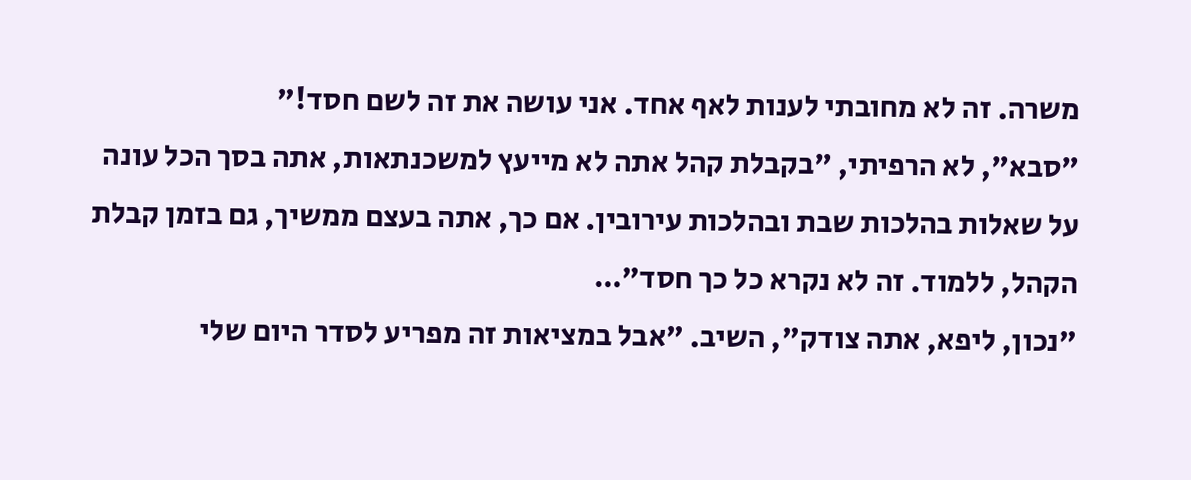משרה. זה לא מחובתי לענות לאף אחד. אני עושה את זה לשם חסד!"
"סבא", לא הרפיתי, "בקבלת קהל אתה לא מייעץ למשכנתאות, אתה בסך הכל עונה על שאלות בהלכות שבת ובהלכות עירובין. אם כך, אתה בעצם ממשיך, גם בזמן קבלת הקהל, ללמוד. זה לא נקרא כל כך חסד"…
"נכון, ליפא, אתה צודק", השיב. "אבל במציאות זה מפריע לסדר היום שלי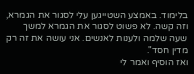בלימוד. באמצע השטייגען עלי לסגור את הגמרא, וזה קשה. לא פשוט לסגור את הגמרא למשך שעה שלמה ולענות לאנשים. אני עושה את זה רק מדין חסד".
ואז הוסיף ואמר לי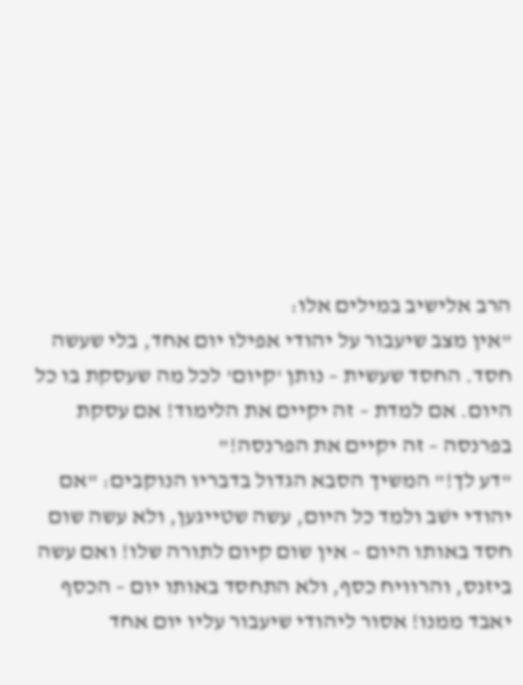הרב אלישיב במילים אלו:
"אין מצב שיעבור על יהודי אפילו יום אחד, בלי שעשה חסד. החסד שעשית – נותן 'קיום' לכל מה שעסקת בו כל היום. אם למדת – זה יקיים את הלימוד! אם עסקת בפרנסה – זה יקיים את הפרנסה!"
"דע לך!" המשיך הסבא הגדול בדבריו הנוקבים: "אם יהודי ישׁב ולמד כל היום, עשה שטייגען, ולא עשה שום חסד באותו היום – אין שום קיום לתורה שלו! ואם עשה ביזנס, והרוויח כסף, ולא התחסד באותו יום – הכסף יאבד ממנו! אסור ליהודי שיעבור עליו יום אחד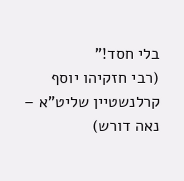בלי חסד!"
(רבי חזקיהו יוסף קרלנשטיין שליט"א – נאה דורש)